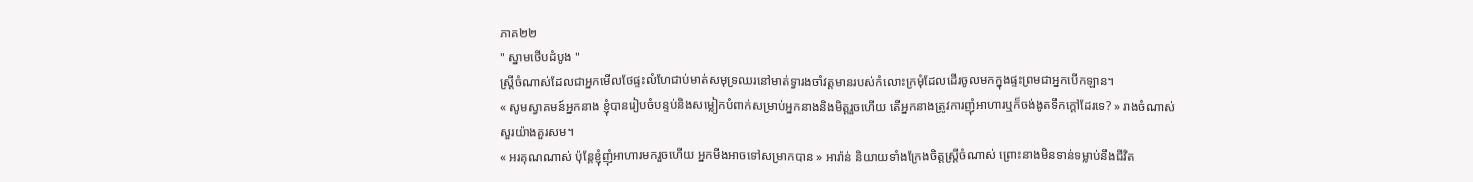ភាគ២២
" ស្នាមថើបដំបូង "
ស្រ្តីចំណាស់ដែលជាអ្នកមើលថែផ្ទះលំហែជាប់មាត់សមុទ្រឈរនៅមាត់ទ្វារងចាំវត្តមានរបស់កំលោះក្រមុំដែលដើរចូលមកក្នុងផ្ទះព្រមជាអ្នកបើកឡាន។
« សូមស្វាគមន៍អ្នកនាង ខ្ញុំបានរៀបចំបន្ទប់និងសម្លៀកបំពាក់សម្រាប់អ្នកនាងនិងមិត្តរួចហើយ តើអ្នកនាងត្រូវការញុំអាហារឬក៏ចង់ងូតទឹកក្តៅដែរទេ? » រាងចំណាស់សួរយ៉ាងគួរសម។
« អរគុណណាស់ ប៉ុន្តែខ្ញុំញុំអាហារមករួចហើយ អ្នកមីងអាចទៅសម្រាកបាន » អារ៉ាន់ និយាយទាំងក្រែងចិត្តស្រ្តីចំណាស់ ព្រោះនាងមិនទាន់ទម្លាប់នឹងជីវិត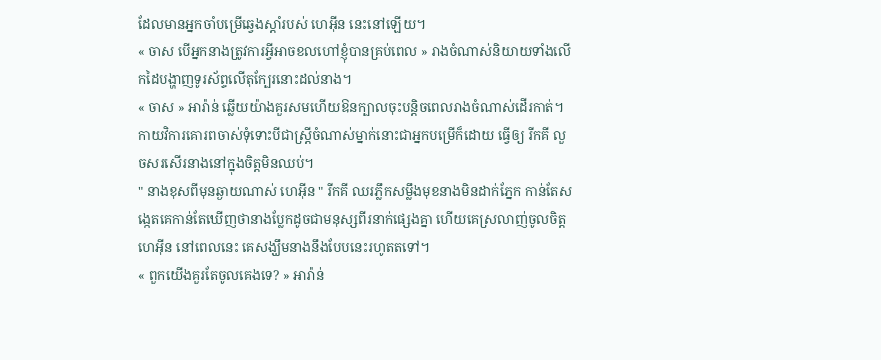ដែលមានអ្នកចាំបម្រើឆ្វេងស្តាំរបស់ ហេអុីន នេះនៅឡើយ។
« ចាស បើអ្នកនាងត្រូវការអ្វីអាចខលហៅខ្ញុំបានគ្រប់ពេល » រាងចំណាស់និយាយទាំងលើកដៃបង្ហាញទូរស័ព្ទលើតុក្បែរនោះដល់នាង។
« ចាស » អារ៉ាន់ ឆ្លើយយ៉ាងគួរសមហើយឱនក្បាលចុះបន្តិចពេលរាងចំណាស់ដើរកាត់។
កាយវិការគោរពចាស់ទុំទោះបីជាស្រ្តីចំណាស់ម្នាក់នោះជាអ្នកបម្រើក៏ដោយ ធ្វើឲ្យ រីកគី លួចសរសើរនាងនៅក្នុងចិត្តមិនឈប់។
" នាងខុសពីមុនឆ្ងាយណាស់ ហេអុីន " រីកគី ឈរភ្លឹកសម្លឹងមុខនាងមិនដាក់ភ្នែក កាន់តែសង្កេតគេកាន់តែឃើញថានាងប្លែកដូចជាមនុស្សពីរនាក់ផ្សេងគ្នា ហើយគេស្រលាញ់ចូលចិត្ត ហេអុីន នៅពេលនេះ គេសង្ឃឹមនាងនឹងបែបនេះរហូតតទៅ។
« ពួកយើងគួរតែចូលគេងទេ? » អារ៉ាន់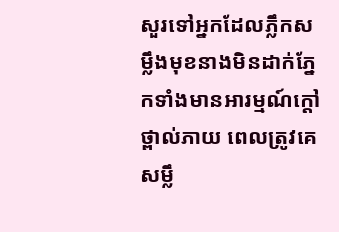សួរទៅអ្នកដែលភ្លឹកសម្លឹងមុខនាងមិនដាក់ភ្នែកទាំងមានអារម្មណ៍ក្តៅថ្ពាល់ភាយ ពេលត្រូវគេសម្លឹ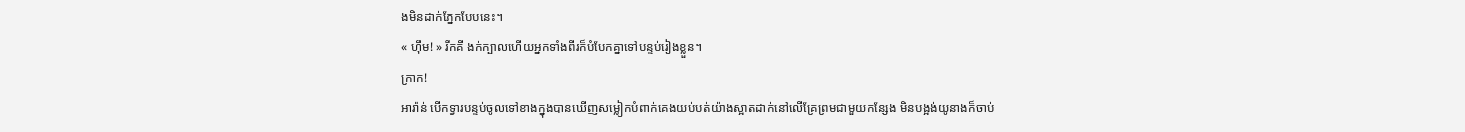ងមិនដាក់ភ្នែកបែបនេះ។
« ហ៊ឹម! » រីកគី ងក់ក្បាលហើយអ្នកទាំងពីរក៏បំបែកគ្នាទៅបន្ទប់រៀងខ្លួន។
ក្រាក!
អារ៉ាន់ បើកទ្វារបន្ទប់ចូលទៅខាងក្នុងបានឃើញសម្លៀកបំពាក់គេងយប់បត់យ៉ាងស្អាតដាក់នៅលើគ្រែព្រមជាមួយកន្សែង មិនបង្អង់យូនាងក៏ចាប់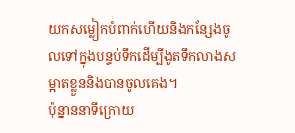យកសម្លៀកបំពាក់ហើយនិងកន្សែងចូលទៅក្នុងបន្ទប់ទឹកដើម្បីងូតទឹកលាងសម្អាតខ្លួននិងបានចូលគេង។
ប៉ុន្នាននាទីក្រោយ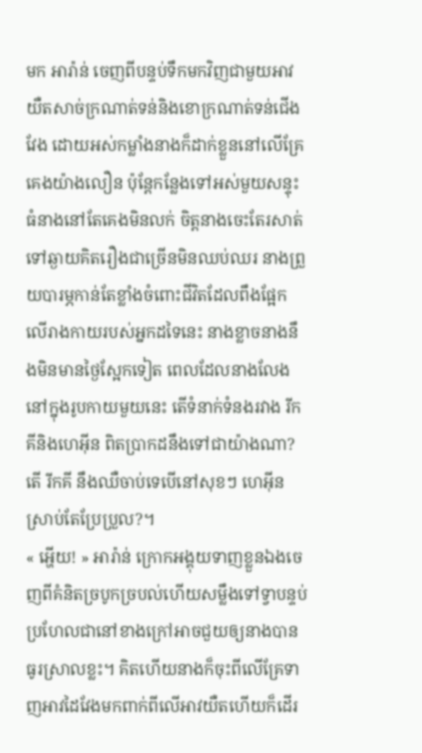មក អារ៉ាន់ ចេញពីបន្ទប់ទឹកមកវិញជាមួយអាវយឺតសាច់ក្រណាត់ទន់និងខោក្រណាត់ទន់ជើងវែង ដោយអស់កម្លាំងនាងក៏ដាក់ខ្លួននៅលើគ្រែគេងយ៉ាងលឿន ប៉ុន្តែកន្លែងទៅអស់មួយសន្ទុះធំនាងនៅតែគេងមិនលក់ ចិត្តនាងចេះតែរសាត់ទៅឆ្ងាយគិតរឿងជាច្រើនមិនឈប់ឈរ នាងព្រួយបារម្ភកាន់តែខ្លាំងចំពោះជីវិតដែលពឹងផ្អែកលើរាងកាយរបស់អ្នកដទៃនេះ នាងខ្លាចនាងនឹងមិនមានថ្ងៃស្អែកទៀត ពេលដែលនាងលែងនៅក្នុងរូបកាយមួយនេះ តើទំនាក់ទំនងរវាង រីកគីនិងហេអុីន ពិតប្រាកដនឹងទៅជាយ៉ាងណា? តើ រីកគី នឹងឈឺចាប់ទេបើនៅសុខៗ ហេអុីន ស្រាប់តែប្រែប្រួល?។
« អ្ហើយ! » អារ៉ាន់ ក្រោកអង្គុយទាញខ្លួនឯងចេញពីគំនិតច្របូកច្របល់ហើយសម្លឹងទៅទ្វាបន្ទប់ ប្រហែលជានៅខាងក្រៅអាចជួយឲ្យនាងបានធូរស្រាលខ្លះ។ គិតហើយនាងក៏ចុះពីលើគ្រែទាញអាវដៃវែងមកពាក់ពីលើអាវយឺតហើយក៏ដើរ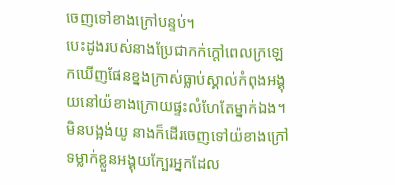ចេញទៅខាងក្រៅបន្ទប់។
បេះដូងរបស់នាងប្រែជាកក់ក្តៅពេលក្រឡេកឃើញផែនខ្នងក្រាស់ធ្លាប់ស្គាល់កំពុងអង្គុយនៅយ៉ខាងក្រោយផ្ទះលំហែតែម្នាក់ឯង។ មិនបង្អង់យូ នាងក៏ដើរចេញទៅយ៉ខាងក្រៅទម្លាក់ខ្លួនអង្គុយក្បែរអ្នកដែល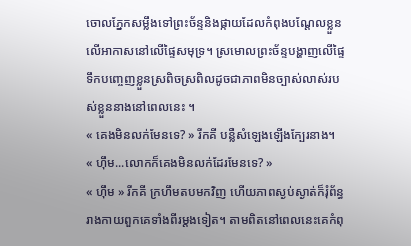ចោលភ្នែកសម្លឹងទៅព្រះច័ន្ទនិងផ្កាយដែលកំពុងបណ្តែលខ្លួនលើអាកាសនៅលើផ្ទៃសមុទ្រ។ ស្រមោលព្រះច័ន្ទបង្ហាញលើផ្ទៃទឹកបញ្ចេញខ្លួនស្រពិចស្រពិលដូចជាភាពមិនច្បាស់លាស់របស់ខ្លួននាងនៅពេលនេះ ។
« គេងមិនលក់មែនទេ? » រីកគី បន្លឺសំឡេងឡើងក្បែរនាង។
« ហ៊ឹម...លោកក៏គេងមិនលក់ដែរមែនទេ? »
« ហ៊ឹម » រីកគី ក្រហឹមតបមកវិញ ហើយភាពស្ងប់ស្ងាត់ក៏រុំព័ន្ធរាងកាយពួកគេទាំងពីរម្តងទៀត។ តាមពិតនៅពេលនេះគេកំពុ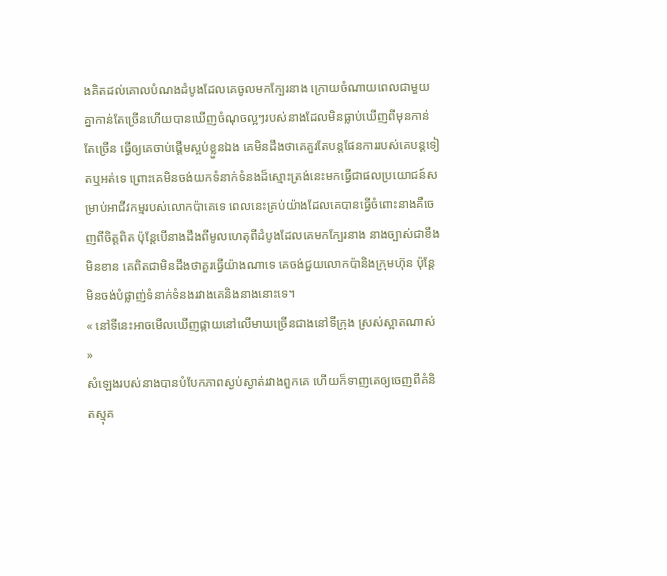ងគិតដល់គោលបំណងដំបូងដែលគេចូលមកក្បែរនាង ក្រោយចំណាយពេលជាមួយគ្នាកាន់តែច្រើនហើយបានឃើញចំណុចល្អៗរបស់នាងដែលមិនធ្លាប់ឃើញពីមុនកាន់តែច្រើន ធ្វើឲ្យគេចាប់ផ្តើមស្អប់ខ្លួនឯង គេមិនដឹងថាគេគួរតែបន្តផែនការរបស់គេបន្តទៀតឬអត់ទេ ព្រោះគេមិនចង់យកទំនាក់ទំនងដ៏ស្មោះត្រង់នេះមកធ្វើជាផលប្រយោជន៍សម្រាប់អាជីវកម្មរបស់លោកប៉ាគេទេ ពេលនេះគ្រប់យ៉ាងដែលគេបានធ្វើចំពោះនាងគឺចេញពីចិត្តពិត ប៉ុន្តែបើនាងដឹងពីមូលហេតុពីដំបូងដែលគេមកក្បែរនាង នាងច្បាស់ជាខឹងមិនខាន គេពិតជាមិនដឹងថាគួរធ្វើយ៉ាងណាទេ គេចង់ជួយលោកប៉ានិងក្រុមហ៊ុន ប៉ុន្តែមិនចង់បំផ្លាញ់ទំនាក់ទំនងរវាងគេនិងនាងនោះទេ។
« នៅទីនេះអាចមើលឃើញផ្កាយនៅលើមាឃច្រើនជាងនៅទីក្រុង ស្រស់ស្អាតណាស់ »
សំឡេងរបស់នាងបានបំបែកភាពស្ងប់ស្ងាត់រវាងពួកគេ ហើយក៏ទាញគេឲ្យចេញពីគំនិតស្មុគ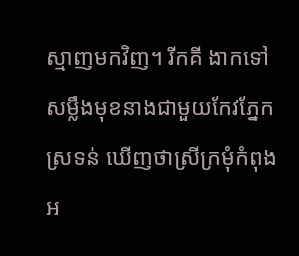ស្មាញមកវិញ។ រីកគី ងាកទៅសម្លឹងមុខនាងជាមួយកែវភ្នែកស្រទន់ ឃើញថាស្រីក្រមុំកំពុងអ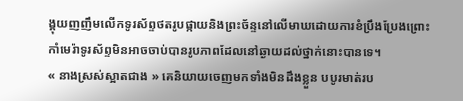ង្គុយញញឹមលើកទូរស័ព្ទថតរូបផ្កាយនិងព្រះច័ន្ទនៅលើមាឃដោយការខំប្រឹងប្រែងព្រោះកាំមេរ៉ាទូរស័ព្ទមិនអាចចាប់បានរូបភាពដែលនៅឆ្ងាយដល់ថ្នាក់នោះបានទេ។
« នាងស្រស់ស្អាតជាង » គេនិយាយចេញមកទាំងមិនដឹងខ្លួន បបូរមាត់រប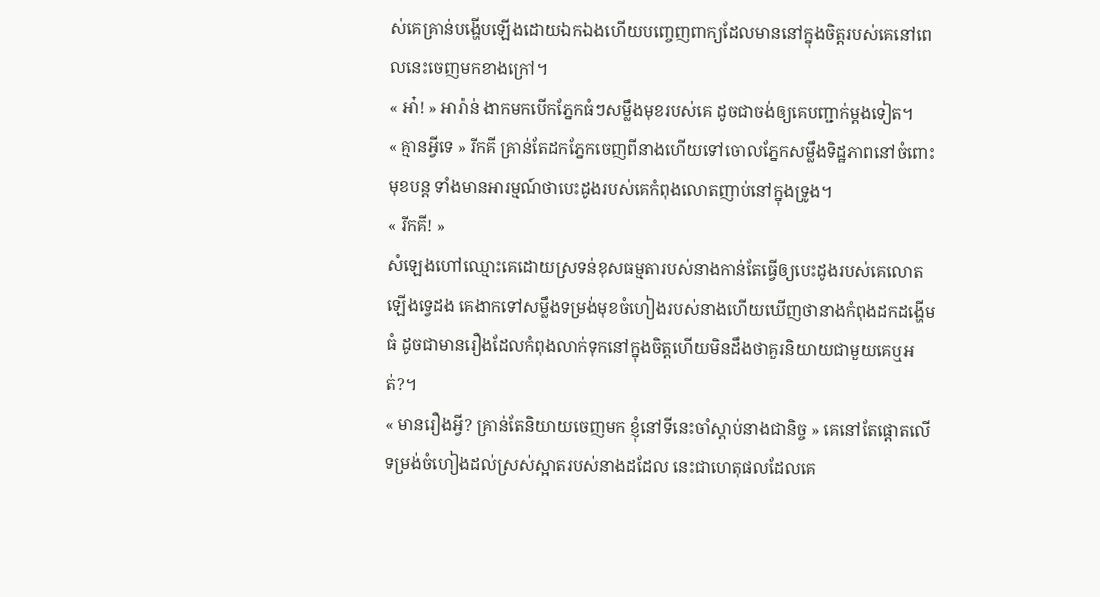ស់គេគ្រាន់បង្ហើបឡើងដោយឯកឯងហើយបញ្ចេញពាក្យដែលមាននៅក្នុងចិត្តរបស់គេនៅពេលនេះចេញមកខាងក្រៅ។
« អា៎! » អារ៉ាន់ ងាកមកបើកភ្នែកធំៗសម្លឹងមុខរបស់គេ ដូចជាចង់ឲ្យគេបញ្ជាក់ម្តងទៀត។
« គ្មានអ្វីទេ » រីកគី គ្រាន់តែដកភ្នែកចេញពីនាងហើយទៅចោលភ្នែកសម្លឹងទិដ្ឋភាពនៅចំពោះមុខបន្ត ទាំងមានអារម្មណ៍ថាបេះដូងរបស់គេកំពុងលោតញាប់នៅក្នុងទ្រូង។
« រីកគី! »
សំឡេងហៅឈ្មោះគេដោយស្រទន់ខុសធម្មតារបស់នាងកាន់តែធ្វើឲ្យបេះដូងរបស់គេលោតឡើងទ្វេដង គេងាកទៅសម្លឹងទម្រង់មុខចំហៀងរបស់នាងហើយឃើញថានាងកំពុងដកដង្ហើមធំ ដូចជាមានរឿងដែលកំពុងលាក់ទុកនៅក្នុងចិត្តហើយមិនដឹងថាគួរនិយាយជាមួយគេឬអត់?។
« មានរឿងអ្វី? គ្រាន់តែនិយាយចេញមក ខ្ញុំនៅទីនេះចាំស្តាប់នាងជានិច្ច » គេនៅតែផ្តោតលើទម្រង់ចំហៀងដល់ស្រស់ស្អាតរបស់នាងដដែល នេះជាហេតុផលដែលគេ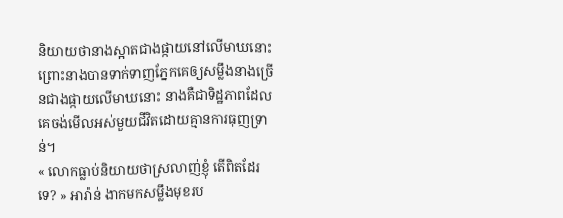និយាយថានាងស្អាតជាងផ្កាយនៅលើមាឃនោះ ព្រោះនាងបានទាក់ទាញភ្នែកគេឲ្យសម្លឹងនាងច្រើនជាងផ្កាយលើមាឃនោះ នាងគឺជាទិដ្ឋភាពដែលគេចង់មើលអស់មួយជីវិតដោយគ្មានការធុញទ្រាន់។
« លោកធ្លាប់និយាយថាស្រលាញ់ខ្ញុំ តើពិតដែរទេ? » អារ៉ាន់ ងាកមកសម្លឹងមុខរប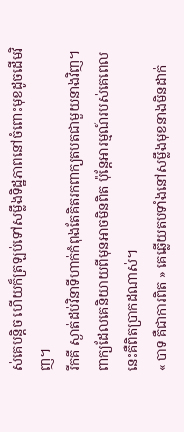ស់គេបន្តិច ហើយក៏ត្រឡប់ទៅសម្លឹងទិដ្ឋភាពនៅចំពោះមុខដូចដើមវិញ។
រីកគី ស្ងាត់ដប់វិនាទីហាក់កំពុងតែគិតរកពាក្យតបតជាមួយនាងវិញ។ ពាក្យដែលគេនិយាយពីមុនអាចមិនពិត ប៉ុន្តែអារម្មណ៍របស់គេពេលនេះគឺពិតប្រាកដណាស់។
« បាទ គឺជាការពិត » គេឆ្លើយតបទាំងនៅសម្លឹងមុខនាងមិនដាក់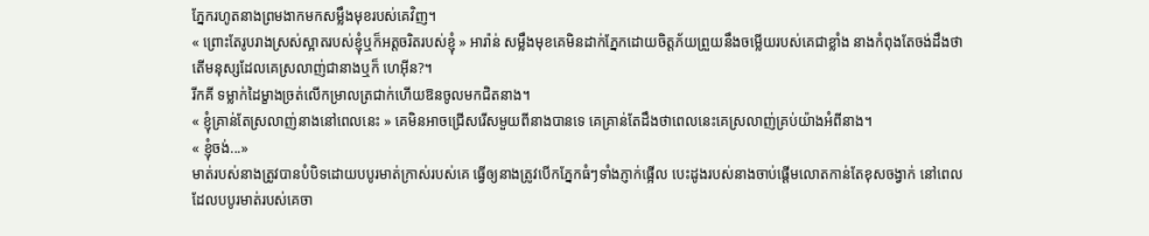ភ្នែករហូតនាងព្រមងាកមកសម្លឹងមុខរបស់គេវិញ។
« ព្រោះតែរូបរាងស្រស់ស្អាតរបស់ខ្ញុំឬក៏អត្តចរិតរបស់ខ្ញុំ » អារ៉ាន់ សម្លឹងមុខគេមិនដាក់ភ្នែកដោយចិត្តភ័យព្រួយនឹងចម្លើយរបស់គេជាខ្លាំង នាងកំពុងតែចង់ដឹងថាតើមនុស្សដែលគេស្រលាញ់ជានាងឬក៏ ហេអុីន?។
រីកគី ទម្លាក់ដៃម្ខាងច្រត់លើកម្រាលត្រជាក់ហើយឱនចូលមកជិតនាង។
« ខ្ញុំគ្រាន់តែស្រលាញ់នាងនៅពេលនេះ » គេមិនអាចជ្រើសរើសមួយពីនាងបានទេ គេគ្រាន់តែដឹងថាពេលនេះគេស្រលាញ់គ្រប់យ៉ាងអំពីនាង។
« ខ្ញុំចង់...»
មាត់របស់នាងត្រូវបានបំបិទដោយបបូរមាត់ក្រាស់របស់គេ ធ្វើឲ្យនាងត្រូវបើកភ្នែកធំៗទាំងភ្ញាក់ផ្អើល បេះដូងរបស់នាងចាប់ផ្តើមលោតកាន់តែខុសចង្វាក់ នៅពេលដែលបបូរមាត់របស់គេចា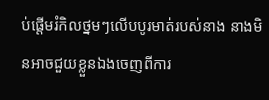ប់ផ្តើមរំកិលថ្នមៗលើបបូរមាត់របស់នាង នាងមិនអាចជួយខ្លួនឯងចេញពីការ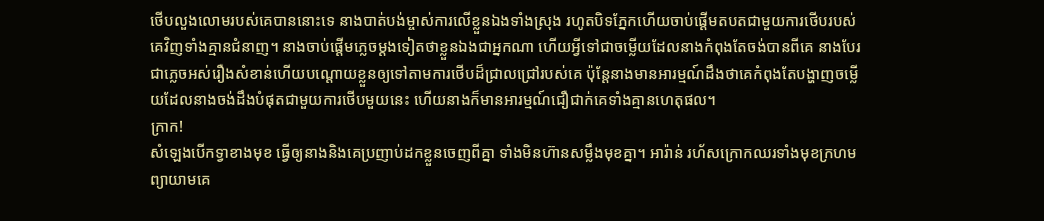ថើបលួងលោមរបស់គេបាននោះទេ នាងបាត់បង់ម្ចាស់ការលើខ្លួនឯងទាំងស្រុង រហូតបិទភ្នែកហើយចាប់ផ្តើមតបតជាមួយការថើបរបស់គេវិញទាំងគ្មានជំនាញ។ នាងចាប់ផ្តើមភ្លេចម្តងទៀតថាខ្លួនឯងជាអ្នកណា ហើយអ្វីទៅជាចម្លើយដែលនាងកំពុងតែចង់បានពីគេ នាងបែរជាភ្លេចអស់រឿងសំខាន់ហើយបណ្តោយខ្លួនឲ្យទៅតាមការថើបដ៏ជ្រាលជ្រៅរបស់គេ ប៉ុន្តែនាងមានអារម្មណ៍ដឹងថាគេកំពុងតែបង្ហាញចម្លើយដែលនាងចង់ដឹងបំផុតជាមួយការថើបមួយនេះ ហើយនាងក៏មានអារម្មណ៍ជឿជាក់គេទាំងគ្មានហេតុផល។
ក្រាក!
សំឡេងបើកទ្វាខាងមុខ ធ្វើឲ្យនាងនិងគេប្រញាប់ដកខ្លួនចេញពីគ្នា ទាំងមិនហ៊ានសម្លឹងមុខគ្នា។ អារ៉ាន់ រហ័សក្រោកឈរទាំងមុខក្រហមព្យាយាមគេ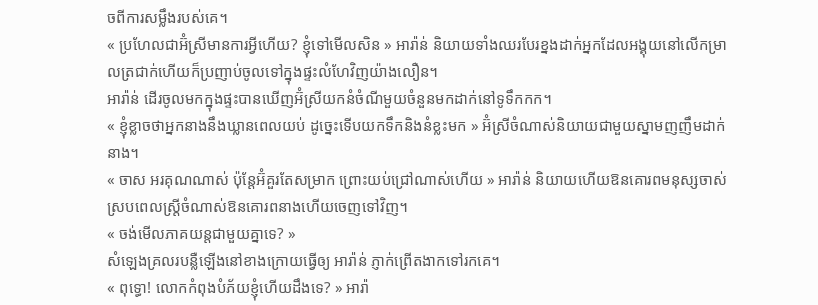ចពីការសម្លឹងរបស់គេ។
« ប្រហែលជាអ៊ំស្រីមានការអ្វីហើយ? ខ្ញុំទៅមើលសិន » អារ៉ាន់ និយាយទាំងឈរបែរខ្នងដាក់អ្នកដែលអង្គុយនៅលើកម្រាលត្រជាក់ហើយក៏ប្រញាប់ចូលទៅក្នុងផ្ទះលំហែវិញយ៉ាងលឿន។
អារ៉ាន់ ដើរចូលមកក្នុងផ្ទះបានឃើញអ៊ំស្រីយកនំចំណីមួយចំនួនមកដាក់នៅទូទឹកកក។
« ខ្ញុំខ្លាចថាអ្នកនាងនឹងឃ្លានពេលយប់ ដូច្នេះទើបយកទឹកនិងនំខ្លះមក » អ៊ំស្រីចំណាស់និយាយជាមួយស្នាមញញឹមដាក់នាង។
« ចាស អរគុណណាស់ ប៉ុន្តែអ៊ំគួរតែសម្រាក ព្រោះយប់ជ្រៅណាស់ហើយ » អារ៉ាន់ និយាយហើយឱនគោរពមនុស្សចាស់ស្របពេលស្រ្តីចំណាស់ឱនគោរពនាងហើយចេញទៅវិញ។
« ចង់មើលភាគយន្តជាមួយគ្នាទេ? »
សំឡេងគ្រលរបន្លឺឡើងនៅខាងក្រោយធ្វើឲ្យ អារ៉ាន់ ភ្ញាក់ព្រើតងាកទៅរកគេ។
« ពុទ្ធោ! លោកកំពុងបំភ័យខ្ញុំហើយដឹងទេ? » អារ៉ា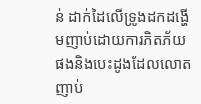ន់ ដាក់ដៃលើទ្រូងដកដង្ហើមញាប់ដោយការភិតភ័យផងនិងបេះដូងដែលលោតញាប់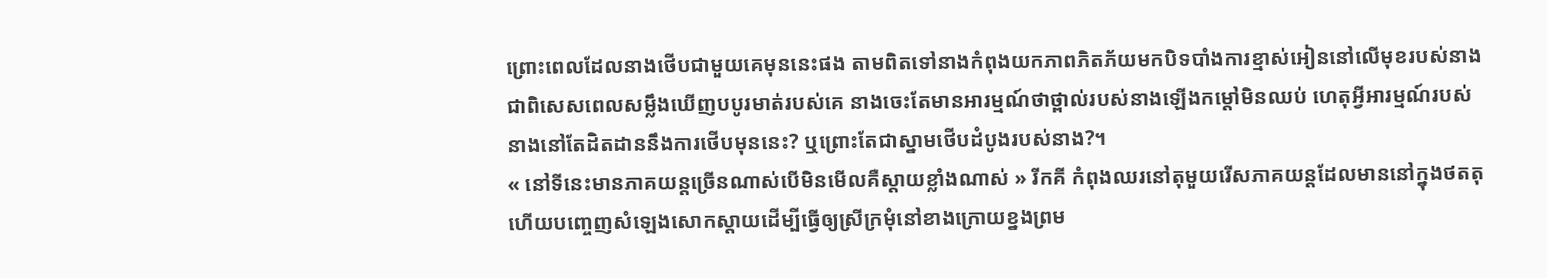ព្រោះពេលដែលនាងថើបជាមួយគេមុននេះផង តាមពិតទៅនាងកំពុងយកភាពភិតភ័យមកបិទបាំងការខ្មាស់អៀននៅលើមុខរបស់នាង ជាពិសេសពេលសម្លឹងឃើញបបូរមាត់របស់គេ នាងចេះតែមានអារម្មណ៍ថាថ្ពាល់របស់នាងឡើងកម្តៅមិនឈប់ ហេតុអ្វីអារម្មណ៍របស់នាងនៅតែដិតដាននឹងការថើបមុននេះ? ឬព្រោះតែជាស្នាមថើបដំបូងរបស់នាង?។
« នៅទីនេះមានភាគយន្តច្រើនណាស់បើមិនមើលគឺស្តាយខ្លាំងណាស់ » រីកគី កំពុងឈរនៅតុមួយរើសភាគយន្តដែលមាននៅក្នុងថតតុ ហើយបញ្ចេញសំឡេងសោកស្តាយដើម្បីធ្វើឲ្យស្រីក្រមុំនៅខាងក្រោយខ្នងព្រម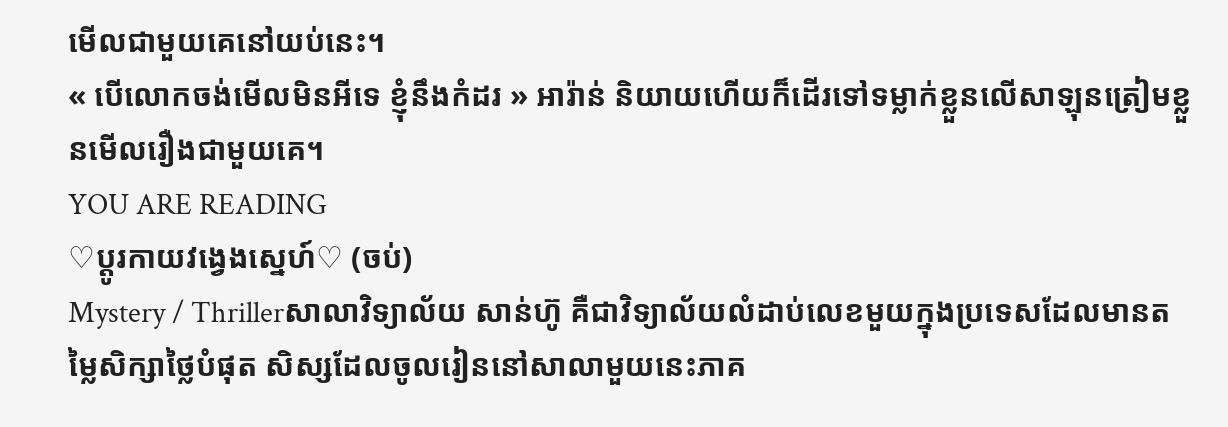មើលជាមួយគេនៅយប់នេះ។
« បើលោកចង់មើលមិនអីទេ ខ្ញុំនឹងកំដរ » អារ៉ាន់ និយាយហើយក៏ដើរទៅទម្លាក់ខ្លួនលើសាឡុនត្រៀមខ្លួនមើលរឿងជាមួយគេ។
YOU ARE READING
♡ប្តូរកាយវង្វេងស្នេហ៍♡ (ចប់)
Mystery / Thrillerសាលាវិទ្យាល័យ សាន់ហ៊ូ គឺជាវិទ្យាល័យលំដាប់លេខមួយក្នុងប្រទេសដែលមានតម្លៃសិក្សាថ្លៃបំផុត សិស្សដែលចូលរៀននៅសាលាមួយនេះភាគ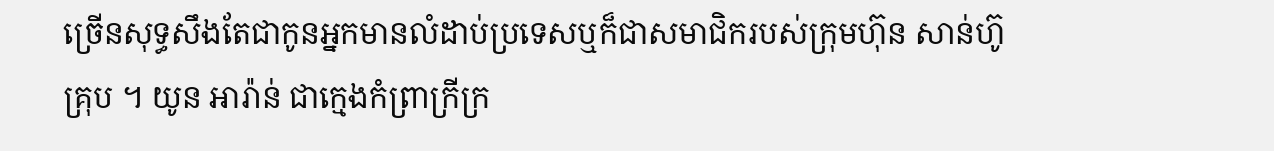ច្រើនសុទ្ធសឹងតែជាកូនអ្នកមានលំដាប់ប្រទេសឬក៏ជាសមាជិករបស់ក្រុមហ៊ុន សាន់ហ៊ូ គ្រុប ។ យូន អារ៉ាន់ ជាក្មេងកំព្រាក្រីក្រ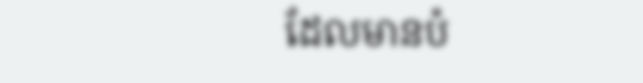ដែលមានបំ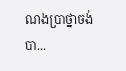ណងប្រាថ្នាចង់បា...